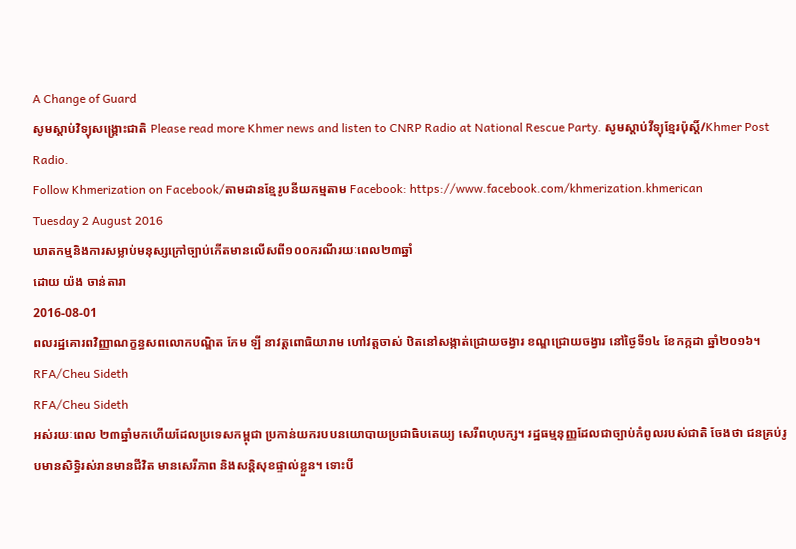A Change of Guard
សូមស្តាប់វិទ្យុសង្គ្រោះជាតិ Please read more Khmer news and listen to CNRP Radio at National Rescue Party. សូមស្តាប់វីទ្យុខ្មែរប៉ុស្តិ៍/Khmer Post Radio.
Follow Khmerization on Facebook/តាមដានខ្មែរូបនីយកម្មតាម Facebook: https://www.facebook.com/khmerization.khmerican
Tuesday 2 August 2016
ឃាតកម្មនិងការសម្លាប់មនុស្សក្រៅច្បាប់កើតមានលើសពី១០០ករណីរយៈពេល២៣ឆ្នាំ
ដោយ យ៉ង ចាន់តារា
2016-08-01
ពលរដ្ឋគោរពវិញ្ញាណក្ខន្ធសពលោកបណ្ឌិត កែម ឡី នាវត្តពោធិយារាម ហៅវត្តចាស់ ឋិតនៅសង្កាត់ជ្រោយចង្វារ ខណ្ឌជ្រោយចង្វារ នៅថ្ងៃទី១៤ ខែកក្កដា ឆ្នាំ២០១៦។ RFA/Cheu Sideth
RFA/Cheu Sideth
អស់រយៈពេល ២៣ឆ្នាំមកហើយដែលប្រទេសកម្ពុជា ប្រកាន់យករបបនយោបាយប្រជាធិបតេយ្យ សេរីពហុបក្ស។ រដ្ឋធម្មនុញ្ញដែលជាច្បាប់កំពូលរបស់ជាតិ ចែងថា ជនគ្រប់រូបមានសិទ្ធិរស់រានមានជីវិត មានសេរីភាព និងសន្តិសុខផ្ទាល់ខ្លួន។ ទោះបី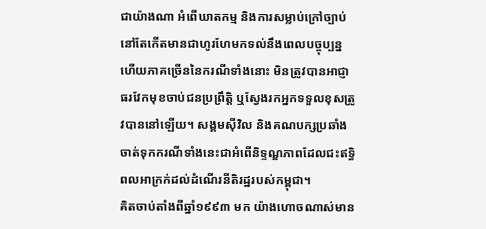ជាយ៉ាងណា អំពើឃាតកម្ម និងការសម្លាប់ក្រៅច្បាប់នៅតែកើតមានជាហូរហែមកទល់នឹងពេលបច្ចុប្បន្ន ហើយភាគច្រើននៃករណីទាំងនោះ មិនត្រូវបានអាជ្ញាធរវែកមុខចាប់ជនប្រព្រឹត្តិ ឬស្វែងរកអ្នកទទួលខុសត្រូវបាននៅឡើយ។ សង្គមស៊ីវិល និងគណបក្សប្រឆាំង ចាត់ទុកករណីទាំងនេះជាអំពើនិទ្ទណ្ឌភាពដែលជះឥទ្ធិពលអាក្រក់ដល់ដំណើរនីតិរដ្ឋរបស់កម្ពុជា។
គិតចាប់តាំងពីឆ្នាំ១៩៩៣ មក យ៉ាងហោចណាស់មាន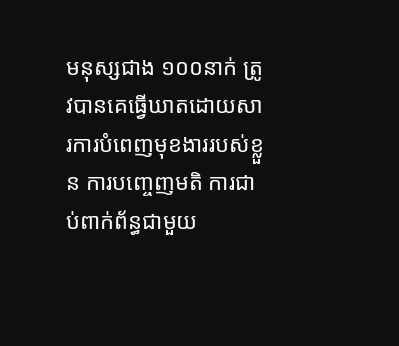មនុស្សជាង ១០០នាក់ ត្រូវបានគេធ្វើឃាតដោយសារការបំពេញមុខងាររបស់ខ្លួន ការបញ្ចេញមតិ ការជាប់ពាក់ព័ន្ធជាមួយ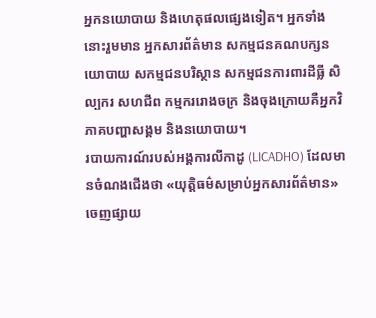អ្នកនយោបាយ និងហេតុផលផ្សេងទៀត។ អ្នកទាំងនោះរួមមាន អ្នកសារព័ត៌មាន សកម្មជនគណបក្សនយោបាយ សកម្មជនបរិស្ថាន សកម្មជនការពារដីធ្លី សិល្បករ សហជីព កម្មកររោងចក្រ និងចុងក្រោយគឺអ្នកវិភាគបញ្ហាសង្គម និងនយោបាយ។
របាយការណ៍របស់អង្គការលីកាដូ (LICADHO) ដែលមានចំណងជើងថា «យុត្តិធម៌សម្រាប់អ្នកសារព័ត៌មាន» ចេញផ្សាយ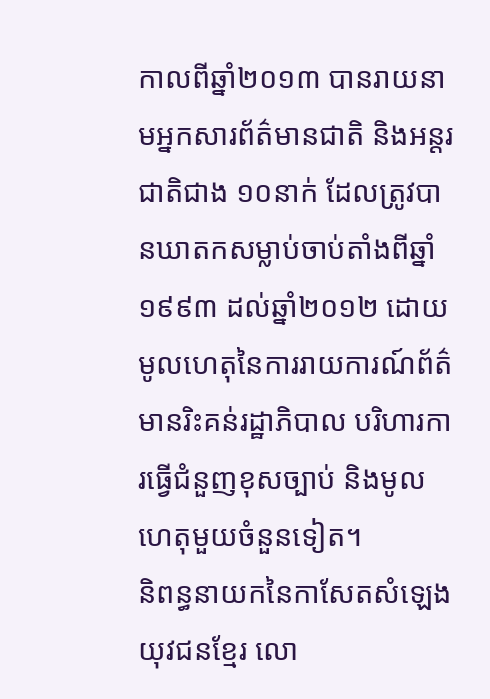កាលពីឆ្នាំ២០១៣ បានរាយនាមអ្នកសារព័ត៌មានជាតិ និងអន្តរជាតិជាង ១០នាក់ ដែលត្រូវបានឃាតកសម្លាប់ចាប់តាំងពីឆ្នាំ១៩៩៣ ដល់ឆ្នាំ២០១២ ដោយមូលហេតុនៃការរាយការណ៍ព័ត៌មានរិះគន់រដ្ឋាភិបាល បរិហារការធ្វើជំនួញខុសច្បាប់ និងមូលហេតុមួយចំនួនទៀត។
និពន្ធនាយកនៃកាសែតសំឡេងយុវជនខ្មែរ លោ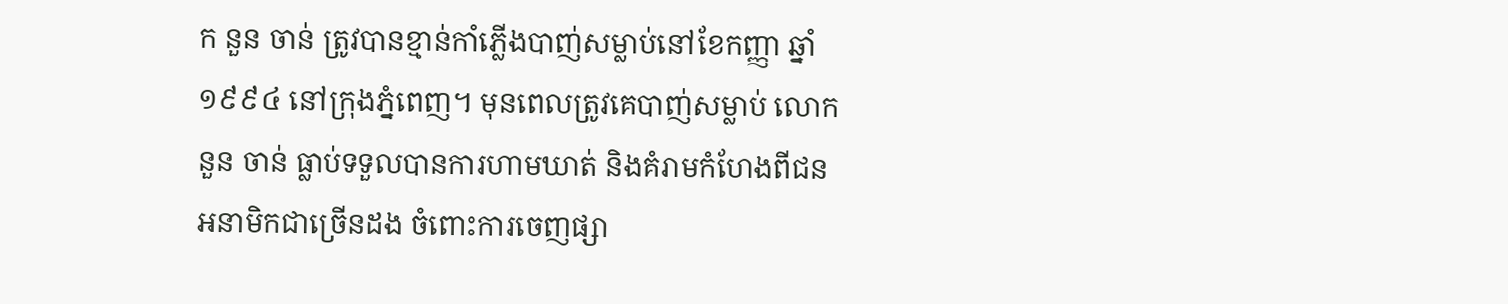ក នួន ចាន់ ត្រូវបានខ្មាន់កាំភ្លើងបាញ់សម្លាប់នៅខែកញ្ញា ឆ្នាំ១៩៩៤ នៅក្រុងភ្នំពេញ។ មុនពេលត្រូវគេបាញ់សម្លាប់ លោក នួន ចាន់ ធ្លាប់ទទួលបានការហាមឃាត់ និងគំរាមកំហែងពីជនអនាមិកជាច្រើនដង ចំពោះការចេញផ្សា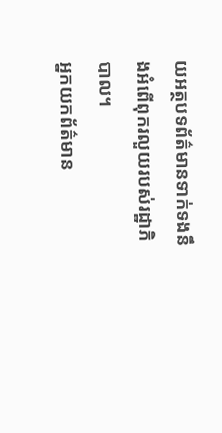យអត្ថបទព័ត៌មានទាក់ទងនឹងអំពើពុករលួយរបស់រដ្ឋាភិបាល។
អ្នកយកព័ត៌មាន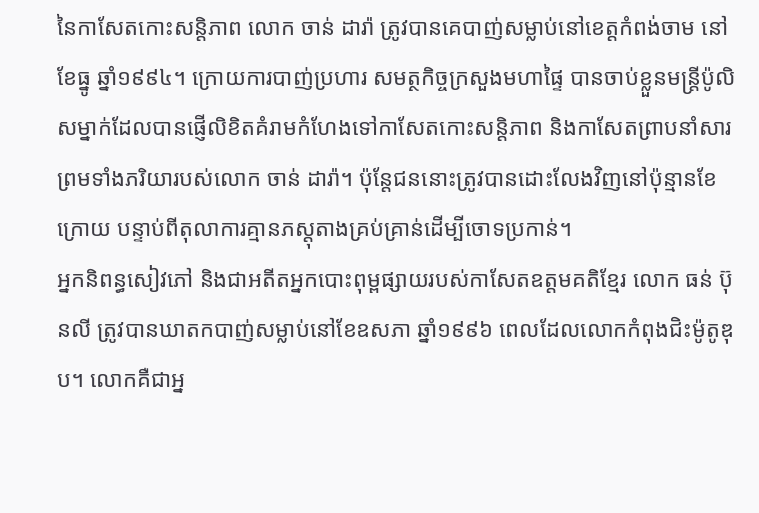នៃកាសែតកោះសន្តិភាព លោក ចាន់ ដារ៉ា ត្រូវបានគេបាញ់សម្លាប់នៅខេត្តកំពង់ចាម នៅខែធ្នូ ឆ្នាំ១៩៩៤។ ក្រោយការបាញ់ប្រហារ សមត្ថកិច្ចក្រសួងមហាផ្ទៃ បានចាប់ខ្លួនមន្ត្រីប៉ូលិសម្នាក់ដែលបានផ្ញើលិខិតគំរាមកំហែងទៅកាសែតកោះសន្តិភាព និងកាសែតព្រាបនាំសារ ព្រមទាំងភរិយារបស់លោក ចាន់ ដារ៉ា។ ប៉ុន្តែជននោះត្រូវបានដោះលែងវិញនៅប៉ុន្មានខែក្រោយ បន្ទាប់ពីតុលាការគ្មានភស្តុតាងគ្រប់គ្រាន់ដើម្បីចោទប្រកាន់។
អ្នកនិពន្ធសៀវភៅ និងជាអតីតអ្នកបោះពុម្ពផ្សាយរបស់កាសែតឧត្តមគតិខ្មែរ លោក ធន់ ប៊ុនលី ត្រូវបានឃាតកបាញ់សម្លាប់នៅខែឧសភា ឆ្នាំ១៩៩៦ ពេលដែលលោកកំពុងជិះម៉ូតូឌុប។ លោកគឺជាអ្ន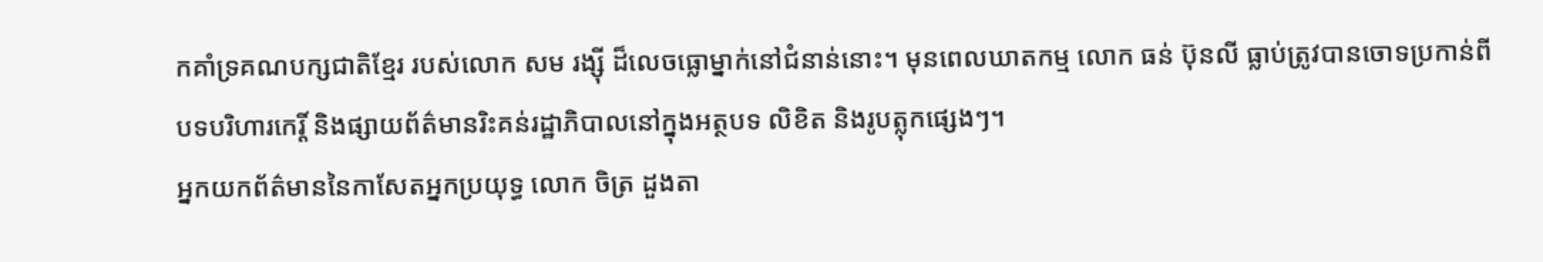កគាំទ្រគណបក្សជាតិខ្មែរ របស់លោក សម រង្ស៊ី ដ៏លេចធ្លោម្នាក់នៅជំនាន់នោះ។ មុនពេលឃាតកម្ម លោក ធន់ ប៊ុនលី ធ្លាប់ត្រូវបានចោទប្រកាន់ពីបទបរិហារកេរ្តិ៍ និងផ្សាយព័ត៌មានរិះគន់រដ្ឋាភិបាលនៅក្នុងអត្ថបទ លិខិត និងរូបត្លុកផ្សេងៗ។
អ្នកយកព័ត៌មាននៃកាសែតអ្នកប្រយុទ្ធ លោក ចិត្រ ដួងតា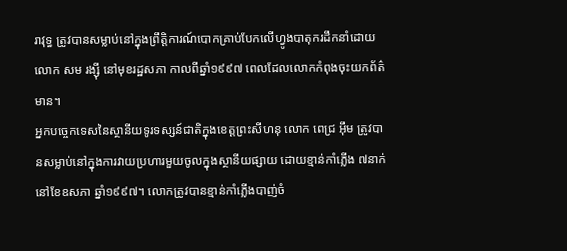រាវុទ្ធ ត្រូវបានសម្លាប់នៅក្នុងព្រឹត្តិការណ៍បោកគ្រាប់បែកលើហ្វូងបាតុករដឹកនាំដោយលោក សម រង្ស៊ី នៅមុខរដ្ឋសភា កាលពីឆ្នាំ១៩៩៧ ពេលដែលលោកកំពុងចុះយកព័ត៌មាន។
អ្នកបច្ចេកទេសនៃស្ថានីយទូរទស្សន៍ជាតិក្នុងខេត្តព្រះសីហនុ លោក ពេជ្រ អ៊ឹម ត្រូវបានសម្លាប់នៅក្នុងការវាយប្រហារមួយចូលក្នុងស្ថានីយផ្សាយ ដោយខ្មាន់កាំភ្លើង ៧នាក់ នៅខែឧសភា ឆ្នាំ១៩៩៧។ លោកត្រូវបានខ្មាន់កាំភ្លើងបាញ់ចំ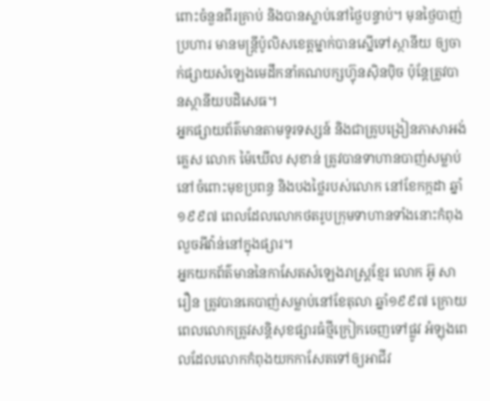ពោះចំនួនពីរគ្រាប់ និងបានស្លាប់នៅថ្ងៃបន្ទាប់។ មុនថ្ងៃបាញ់ប្រហារ មានមន្ត្រីប៉ូលិសខេត្តម្នាក់បានស្នើទៅស្ថានីយ ឲ្យចាក់ផ្សាយសំឡេងមេដឹកនាំគណបក្សហ៊្វុនស៊ិនប៉ិច ប៉ុន្តែត្រូវបានស្ថានីយបដិសេធ។
អ្នកផ្សាយព័ត៌មានតាមទូរទស្សន៍ និងជាគ្រូបង្រៀនភាសាអង់គ្លេស លោក ម៉ៃឃើល សុខាន់ ត្រូវបានទាហានបាញ់សម្លាប់នៅចំពោះមុខប្រពន្ធ និងបងថ្លៃរបស់លោក នៅខែកក្កដា ឆ្នាំ១៩៩៧ ពេលដែលលោកថតរូបក្រុមទាហានទាំងនោះកំពុងលួចអីវ៉ាន់នៅក្នុងផ្សារ។
អ្នកយកព័ត៌មាននៃកាសែតសំឡេងរាស្ត្រខ្មែរ លោក អ៊ូ សារឿន ត្រូវបានគេបាញ់សម្លាប់នៅខែតុលា ឆ្នាំ១៩៩៧ ក្រោយពេលលោកត្រូវសន្តិសុខផ្សារធំថ្មីក្រៀកចេញទៅផ្លូវ អំឡុងពេលដែលលោកកំពុងយកកាសែតទៅឲ្យអាជីវ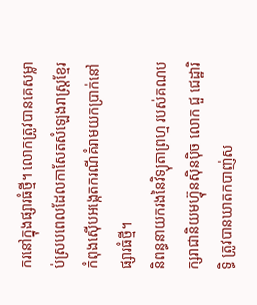ករនៅក្នុងផ្សារធំថ្មី។ លោកត្រូវបានគេសម្លាប់ស្របពេលដែលកាសែតសំឡេងរាស្ត្រខ្មែរ កំពុងស៊ើបអង្កេតករណីគំរាមយកប្រាក់នៅផ្សារធំថ្មី។
និពន្ធនាយករងនៃវិទ្យុតាព្រហ្ម របស់គណបក្សរាជានិយមហ៊្វុនស៊ិនប៉ិច លោក ជួ ជេដ្ឋារិទ្ធិ ត្រូវបានឃាតកបាញ់ស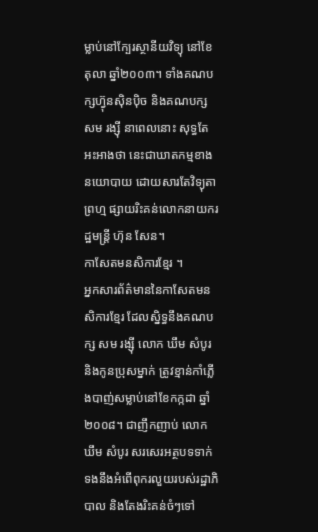ម្លាប់នៅក្បែរស្ថានីយវិទ្យុ នៅខែតុលា ឆ្នាំ២០០៣។ ទាំងគណបក្សហ៊្វុនស៊ិនប៉ិច និងគណបក្ស សម រង្ស៊ី នាពេលនោះ សុទ្ធតែអះអាងថា នេះជាឃាតកម្មខាងនយោបាយ ដោយសារតែវិទ្យុតាព្រហ្ម ផ្សាយរិះគន់លោកនាយករដ្ឋមន្ត្រី ហ៊ុន សែន។
កាសែតមនសិការខ្មែរ ។
អ្នកសារព័ត៌មាននៃកាសែតមនសិការខ្មែរ ដែលស្និទ្ធនឹងគណបក្ស សម រង្ស៊ី លោក ឃឹម សំបូរ និងកូនប្រុសម្នាក់ ត្រូវខ្មាន់កាំភ្លើងបាញ់សម្លាប់នៅខែកក្កដា ឆ្នាំ២០០៨។ ជាញឹកញាប់ លោក ឃឹម សំបូរ សរសេរអត្ថបទទាក់ទងនឹងអំពើពុករលួយរបស់រដ្ឋាភិបាល និងតែងរិះគន់ចំៗទៅ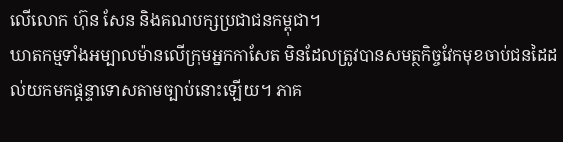លើលោក ហ៊ុន សែន និងគណបក្សប្រជាជនកម្ពុជា។
ឃាតកម្មទាំងអម្បាលម៉ានលើក្រុមអ្នកកាសែត មិនដែលត្រូវបានសមត្ថកិច្ចវែកមុខចាប់ជនដៃដល់យកមកផ្ដន្ទាទោសតាមច្បាប់នោះឡើយ។ ភាគ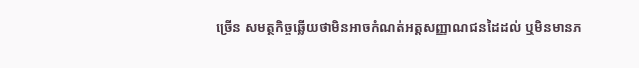ច្រើន សមត្ថកិច្ចឆ្លើយថាមិនអាចកំណត់អត្តសញ្ញាណជនដៃដល់ ឬមិនមានភ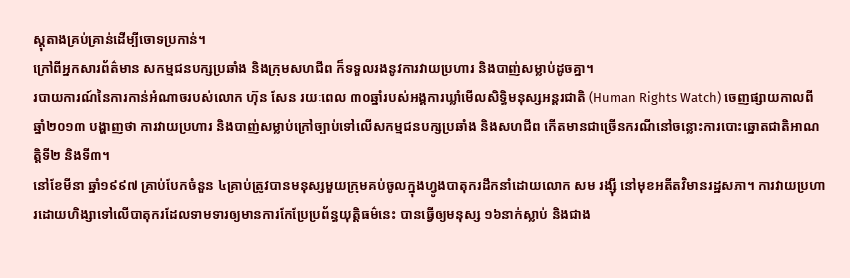ស្តុតាងគ្រប់គ្រាន់ដើម្បីចោទប្រកាន់។
ក្រៅពីអ្នកសារព័ត៌មាន សកម្មជនបក្សប្រឆាំង និងក្រុមសហជីព ក៏ទទួលរងនូវការវាយប្រហារ និងបាញ់សម្លាប់ដូចគ្នា។
របាយការណ៍នៃការកាន់អំណាចរបស់លោក ហ៊ុន សែន រយៈពេល ៣០ឆ្នាំរបស់អង្គការឃ្លាំមើលសិទ្ធិមនុស្សអន្តរជាតិ (Human Rights Watch) ចេញផ្សាយកាលពីឆ្នាំ២០១៣ បង្ហាញថា ការវាយប្រហារ និងបាញ់សម្លាប់ក្រៅច្បាប់ទៅលើសកម្មជនបក្សប្រឆាំង និងសហជីព កើតមានជាច្រើនករណីនៅចន្លោះការបោះឆ្នោតជាតិអាណត្តិទី២ និងទី៣។
នៅខែមីនា ឆ្នាំ១៩៩៧ គ្រាប់បែកចំនួន ៤គ្រាប់ត្រូវបានមនុស្សមួយក្រុមគប់ចូលក្នុងហ្វូងបាតុករដឹកនាំដោយលោក សម រង្ស៊ី នៅមុខអតីតវិមានរដ្ឋសភា។ ការវាយប្រហារដោយហិង្សាទៅលើបាតុករដែលទាមទារឲ្យមានការកែប្រែប្រព័ន្ធយុត្តិធម៌នេះ បានធ្វើឲ្យមនុស្ស ១៦នាក់ស្លាប់ និងជាង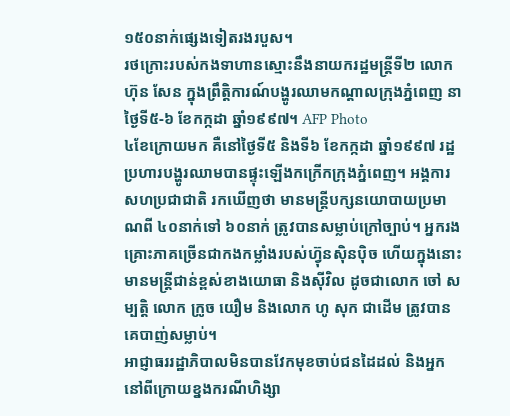១៥០នាក់ផ្សេងទៀតរងរបួស។
រថក្រោះរបស់កងទាហានស្មោះនឹងនាយករដ្ឋមន្ត្រីទី២ លោក ហ៊ុន សែន ក្នុងព្រឹត្តិការណ៍បង្ហូរឈាមកណ្ដាលក្រុងភ្នំពេញ នាថ្ងៃទី៥-៦ ខែកក្កដា ឆ្នាំ១៩៩៧។ AFP Photo
៤ខែក្រោយមក គឺនៅថ្ងៃទី៥ និងទី៦ ខែកក្កដា ឆ្នាំ១៩៩៧ រដ្ឋប្រហារបង្ហូរឈាមបានផ្ទុះឡើងកក្រើកក្រុងភ្នំពេញ។ អង្គការសហប្រជាជាតិ រកឃើញថា មានមន្ត្រីបក្សនយោបាយប្រមាណពី ៤០នាក់ទៅ ៦០នាក់ ត្រូវបានសម្លាប់ក្រៅច្បាប់។ អ្នករងគ្រោះភាគច្រើនជាកងកម្លាំងរបស់ហ៊្វុនស៊ិនប៉ិច ហើយក្នុងនោះមានមន្ត្រីជាន់ខ្ពស់ខាងយោធា និងស៊ីវិល ដូចជាលោក ចៅ សម្បត្តិ លោក ក្រូច យឿម និងលោក ហូ សុក ជាដើម ត្រូវបានគេបាញ់សម្លាប់។
អាជ្ញាធររដ្ឋាភិបាលមិនបានវែកមុខចាប់ជនដៃដល់ និងអ្នកនៅពីក្រោយខ្នងករណីហិង្សា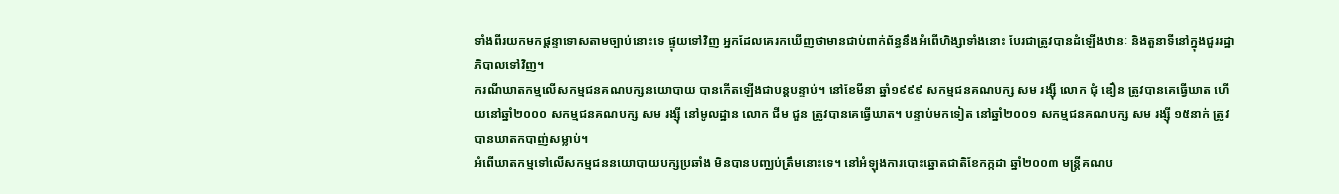ទាំងពីរយកមកផ្ដន្ទាទោសតាមច្បាប់នោះទេ ផ្ទុយទៅវិញ អ្នកដែលគេរកឃើញថាមានជាប់ពាក់ព័ន្ធនឹងអំពើហិង្សាទាំងនោះ បែរជាត្រូវបានដំឡើងឋានៈ និងតួនាទីនៅក្នុងជួររដ្ឋាភិបាលទៅវិញ។
ករណីឃាតកម្មលើសកម្មជនគណបក្សនយោបាយ បានកើតឡើងជាបន្តបន្ទាប់។ នៅខែមីនា ឆ្នាំ១៩៩៩ សកម្មជនគណបក្ស សម រង្ស៊ី លោក ជុំ ឌឿន ត្រូវបានគេធ្វើឃាត ហើយនៅឆ្នាំ២០០០ សកម្មជនគណបក្ស សម រង្ស៊ី នៅមូលដ្ឋាន លោក ជីម ជួន ត្រូវបានគេធ្វើឃាត។ បន្ទាប់មកទៀត នៅឆ្នាំ២០០១ សកម្មជនគណបក្ស សម រង្ស៊ី ១៥នាក់ ត្រូវបានឃាតកបាញ់សម្លាប់។
អំពើឃាតកម្មទៅលើសកម្មជននយោបាយបក្សប្រឆាំង មិនបានបញ្ឈប់ត្រឹមនោះទេ។ នៅអំឡុងការបោះឆ្នោតជាតិខែកក្កដា ឆ្នាំ២០០៣ មន្ត្រីគណប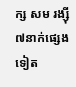ក្ស សម រង្ស៊ី ៧នាក់ផ្សេងទៀត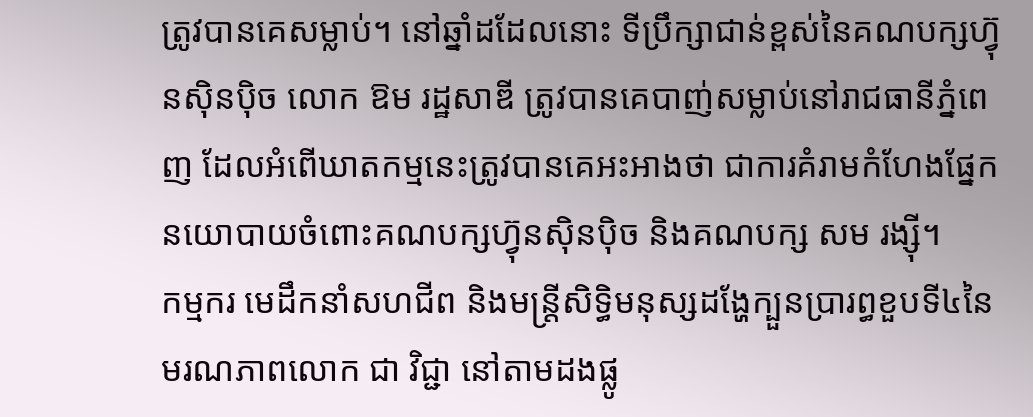ត្រូវបានគេសម្លាប់។ នៅឆ្នាំដដែលនោះ ទីប្រឹក្សាជាន់ខ្ពស់នៃគណបក្សហ៊្វុនស៊ិនប៉ិច លោក ឱម រដ្ឋសាឌី ត្រូវបានគេបាញ់សម្លាប់នៅរាជធានីភ្នំពេញ ដែលអំពើឃាតកម្មនេះត្រូវបានគេអះអាងថា ជាការគំរាមកំហែងផ្នែកនយោបាយចំពោះគណបក្សហ៊្វុនស៊ិនប៉ិច និងគណបក្ស សម រង្ស៊ី។
កម្មករ មេដឹកនាំសហជីព និងមន្ត្រីសិទ្ធិមនុស្សដង្ហែក្បួនប្រារព្ធខួបទី៤នៃមរណភាពលោក ជា វិជ្ជា នៅតាមដងផ្លូ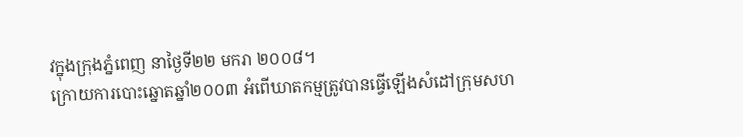វក្នុងក្រុងភ្នំពេញ នាថ្ងៃទី២២ មករា ២០០៨។
ក្រោយការបោះឆ្នោតឆ្នាំ២០០៣ អំពើឃាតកម្មត្រូវបានធ្វើឡើងសំដៅក្រុមសហ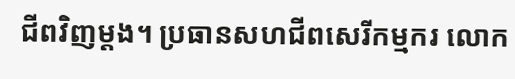ជីពវិញម្តង។ ប្រធានសហជីពសេរីកម្មករ លោក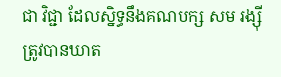ជា វិជ្ជា ដែលស្និទ្ធនឹងគណបក្ស សម រង្ស៊ី ត្រូវបានឃាត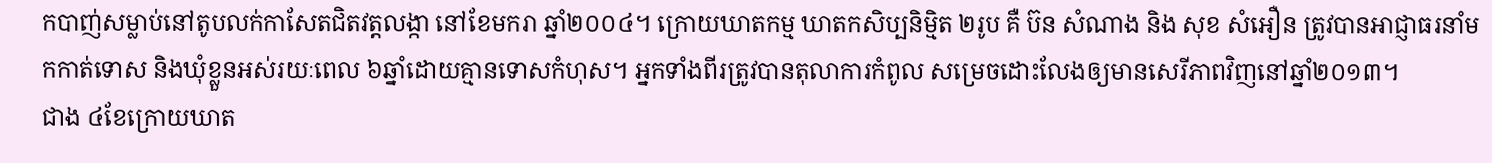កបាញ់សម្លាប់នៅតូបលក់កាសែតជិតវត្តលង្កា នៅខែមករា ឆ្នាំ២០០៤។ ក្រោយឃាតកម្ម ឃាតកសិប្បនិម្មិត ២រូប គឺ ប៊ន សំណាង និង សុខ សំអឿន ត្រូវបានអាជ្ញាធរនាំមកកាត់ទោស និងឃុំខ្លួនអស់រយៈពេល ៦ឆ្នាំដោយគ្មានទោសកំហុស។ អ្នកទាំងពីរត្រូវបានតុលាការកំពូល សម្រេចដោះលែងឲ្យមានសេរីភាពវិញនៅឆ្នាំ២០១៣។
ជាង ៤ខែក្រោយឃាត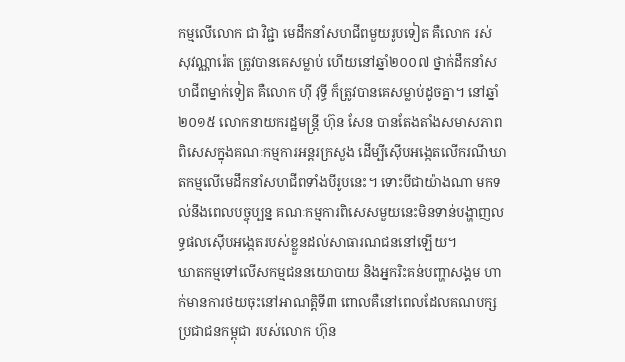កម្មលើលោក ជា វិជ្ជា មេដឹកនាំសហជីពមួយរូបទៀត គឺលោក រស់ សុវណ្ណារ៉េត ត្រូវបានគេសម្លាប់ ហើយនៅឆ្នាំ២០០៧ ថ្នាក់ដឹកនាំសហជីពម្នាក់ទៀត គឺលោក ហ៊ី វុទ្ធី ក៏ត្រូវបានគេសម្លាប់ដូចគ្នា។ នៅឆ្នាំ២០១៥ លោកនាយករដ្ឋមន្ត្រី ហ៊ុន សែន បានតែងតាំងសមាសភាពពិសេសក្នុងគណៈកម្មការអន្តរក្រសួង ដើម្បីស៊ើបអង្កេតលើករណីឃាតកម្មលើមេដឹកនាំសហជីពទាំងបីរូបនេះ។ ទោះបីជាយ៉ាងណា មកទល់នឹងពេលបច្ចុប្បន្ន គណៈកម្មការពិសេសមួយនេះមិនទាន់បង្ហាញលទ្ធផលស៊ើបអង្កេតរបស់ខ្លួនដល់សាធារណជននៅឡើយ។
ឃាតកម្មទៅលើសកម្មជននយោបាយ និងអ្នករិះគន់បញ្ហាសង្គម ហាក់មានការថយចុះនៅអាណត្តិទី៣ ពោលគឺនៅពេលដែលគណបក្សប្រជាជនកម្ពុជា របស់លោក ហ៊ុន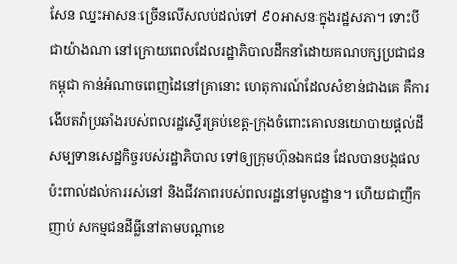សែន ឈ្នះអាសនៈច្រើនលើសលប់ដល់ទៅ ៩០អាសនៈក្នុងរដ្ឋសភា។ ទោះបីជាយ៉ាងណា នៅក្រោយពេលដែលរដ្ឋាភិបាលដឹកនាំដោយគណបក្សប្រជាជនកម្ពុជា កាន់អំណាចពេញដៃនៅគ្រានោះ ហេតុការណ៍ដែលសំខាន់ជាងគេ គឺការងើបតវ៉ាប្រឆាំងរបស់ពលរដ្ឋស្ទើរគ្រប់ខេត្ត-ក្រុងចំពោះគោលនយោបាយផ្តល់ដីសម្បទានសេដ្ឋកិច្ចរបស់រដ្ឋាភិបាល ទៅឲ្យក្រុមហ៊ុនឯកជន ដែលបានបង្កផលប៉ះពាល់ដល់ការរស់នៅ និងជីវភាពរបស់ពលរដ្ឋនៅមូលដ្ឋាន។ ហើយជាញឹកញាប់ សកម្មជនដីធ្លីនៅតាមបណ្ដាខេ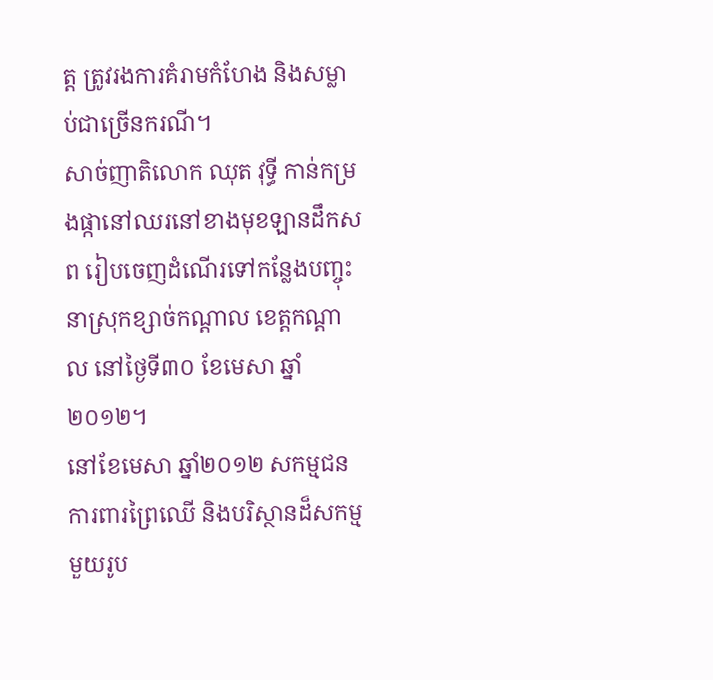ត្ត ត្រូវរងការគំរាមកំហែង និងសម្លាប់ជាច្រើនករណី។
សាច់ញាតិលោក ឈុត វុទ្ធី កាន់កម្រងផ្កានៅឈរនៅខាងមុខឡានដឹកសព រៀបចេញដំណើរទៅកន្លែងបញ្ចុះ នាស្រុកខ្សាច់កណ្ដាល ខេត្តកណ្ដាល នៅថ្ងៃទី៣០ ខែមេសា ឆ្នាំ២០១២។
នៅខែមេសា ឆ្នាំ២០១២ សកម្មជនការពារព្រៃឈើ និងបរិស្ថានដ៏សកម្មមួយរូប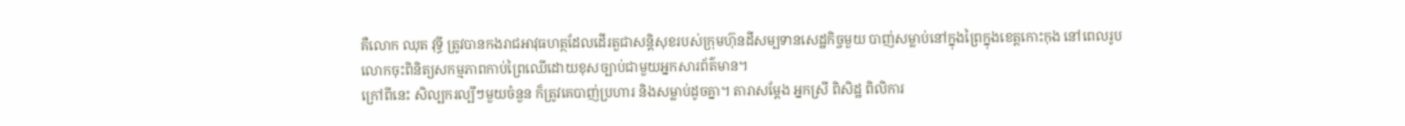គឺលោក ឈុត វុទ្ធី ត្រូវបានកងរាជអាវុធហត្ថដែលដើរតួជាសន្តិសុខរបស់ក្រុមហ៊ុនដីសម្បទានសេដ្ឋកិច្ចមួយ បាញ់សម្លាប់នៅក្នុងព្រៃក្នុងខេត្តកោះកុង នៅពេលរូបលោកចុះពិនិត្យសកម្មភាពកាប់ព្រៃឈើដោយខុសច្បាប់ជាមួយអ្នកសារព័ត៌មាន។
ក្រៅពីនេះ សិល្បករល្បីៗមួយចំនួន ក៏ត្រូវគេបាញ់ប្រហារ និងសម្លាប់ដូចគ្នា។ តារាសម្ដែង អ្នកស្រី ពិសិដ្ឋ ពិលិការ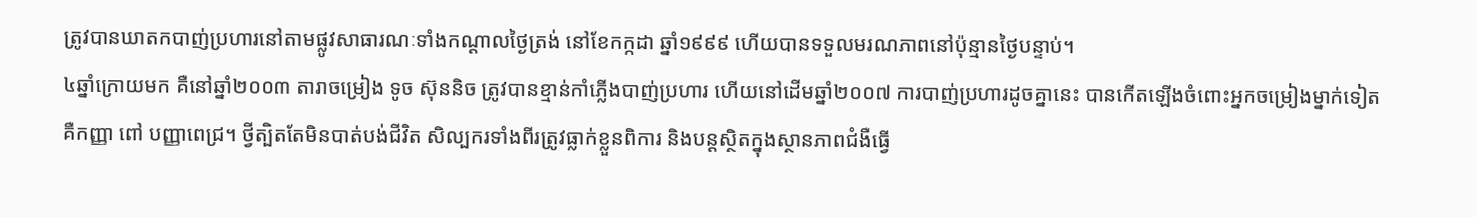ត្រូវបានឃាតកបាញ់ប្រហារនៅតាមផ្លូវសាធារណៈទាំងកណ្ដាលថ្ងៃត្រង់ នៅខែកក្កដា ឆ្នាំ១៩៩៩ ហើយបានទទួលមរណភាពនៅប៉ុន្មានថ្ងៃបន្ទាប់។
៤ឆ្នាំក្រោយមក គឺនៅឆ្នាំ២០០៣ តារាចម្រៀង ទូច ស៊ុននិច ត្រូវបានខ្មាន់កាំភ្លើងបាញ់ប្រហារ ហើយនៅដើមឆ្នាំ២០០៧ ការបាញ់ប្រហារដូចគ្នានេះ បានកើតឡើងចំពោះអ្នកចម្រៀងម្នាក់ទៀត គឺកញ្ញា ពៅ បញ្ញាពេជ្រ។ ថ្វីត្បិតតែមិនបាត់បង់ជីវិត សិល្បករទាំងពីរត្រូវធ្លាក់ខ្លួនពិការ និងបន្តស្ថិតក្នុងស្ថានភាពជំងឺធ្វើ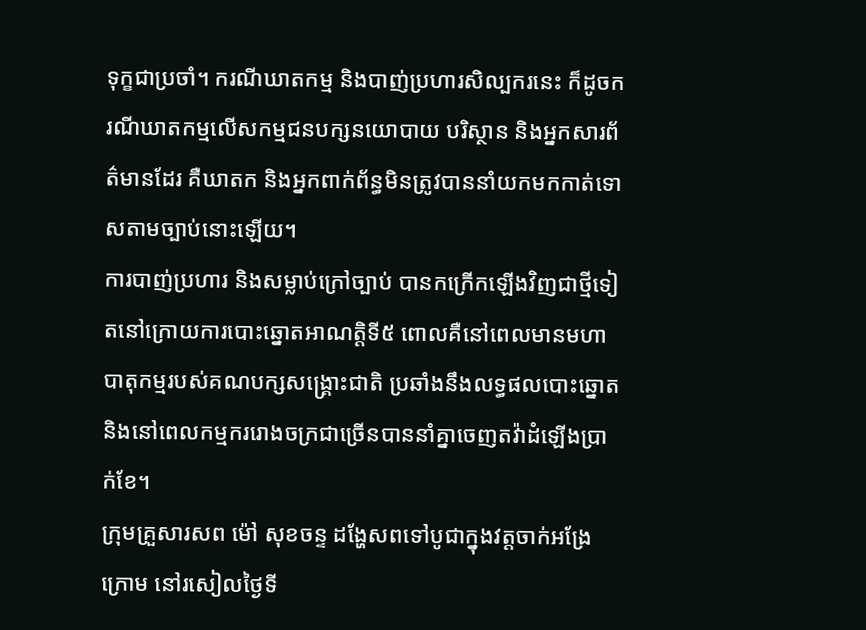ទុក្ខជាប្រចាំ។ ករណីឃាតកម្ម និងបាញ់ប្រហារសិល្បករនេះ ក៏ដូចករណីឃាតកម្មលើសកម្មជនបក្សនយោបាយ បរិស្ថាន និងអ្នកសារព័ត៌មានដែរ គឺឃាតក និងអ្នកពាក់ព័ន្ធមិនត្រូវបាននាំយកមកកាត់ទោសតាមច្បាប់នោះឡើយ។
ការបាញ់ប្រហារ និងសម្លាប់ក្រៅច្បាប់ បានកក្រើកឡើងវិញជាថ្មីទៀតនៅក្រោយការបោះឆ្នោតអាណត្តិទី៥ ពោលគឺនៅពេលមានមហាបាតុកម្មរបស់គណបក្សសង្គ្រោះជាតិ ប្រឆាំងនឹងលទ្ធផលបោះឆ្នោត និងនៅពេលកម្មកររោងចក្រជាច្រើនបាននាំគ្នាចេញតវ៉ាដំឡើងប្រាក់ខែ។
ក្រុមគ្រួសារសព ម៉ៅ សុខចន្ទ ដង្ហែសពទៅបូជាក្នុងវត្តចាក់អង្រែក្រោម នៅរសៀលថ្ងៃទី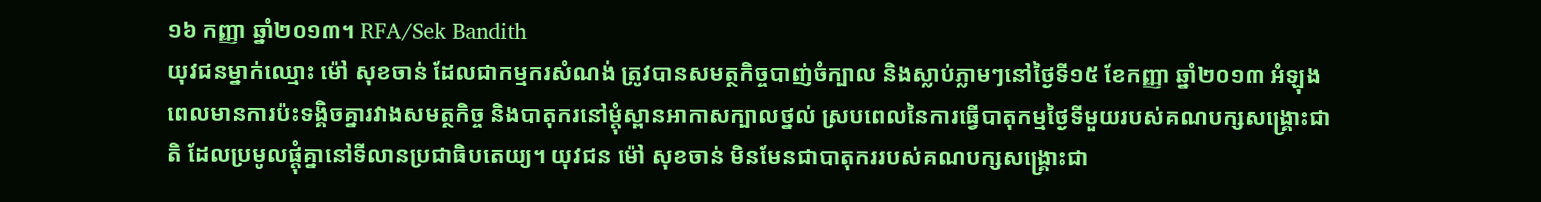១៦ កញ្ញា ឆ្នាំ២០១៣។ RFA/Sek Bandith
យុវជនម្នាក់ឈ្មោះ ម៉ៅ សុខចាន់ ដែលជាកម្មករសំណង់ ត្រូវបានសមត្ថកិច្ចបាញ់ចំក្បាល និងស្លាប់ភ្លាមៗនៅថ្ងៃទី១៥ ខែកញ្ញា ឆ្នាំ២០១៣ អំឡុងពេលមានការប៉ះទង្គិចគ្នារវាងសមត្ថកិច្ច និងបាតុករនៅម្តុំស្ពានអាកាសក្បាលថ្នល់ ស្របពេលនៃការធ្វើបាតុកម្មថ្ងៃទីមួយរបស់គណបក្សសង្គ្រោះជាតិ ដែលប្រមូលផ្ដុំគ្នានៅទីលានប្រជាធិបតេយ្យ។ យុវជន ម៉ៅ សុខចាន់ មិនមែនជាបាតុកររបស់គណបក្សសង្គ្រោះជា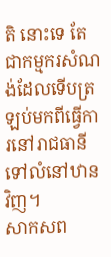តិ នោះទេ តែជាកម្មករសំណង់ដែលទើបត្រឡប់មកពីធ្វើការនៅរាជធានី ទៅលំនៅឋានវិញ។
សាកសព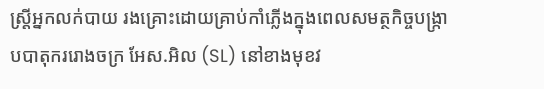ស្ត្រីអ្នកលក់បាយ រងគ្រោះដោយគ្រាប់កាំភ្លើងក្នុងពេលសមត្ថកិច្ចបង្ក្រាបបាតុកររោងចក្រ អែស.អិល (SL) នៅខាងមុខវ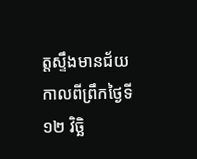ត្តស្ទឹងមានជ័យ កាលពីព្រឹកថ្ងៃទី១២ វិច្ឆិ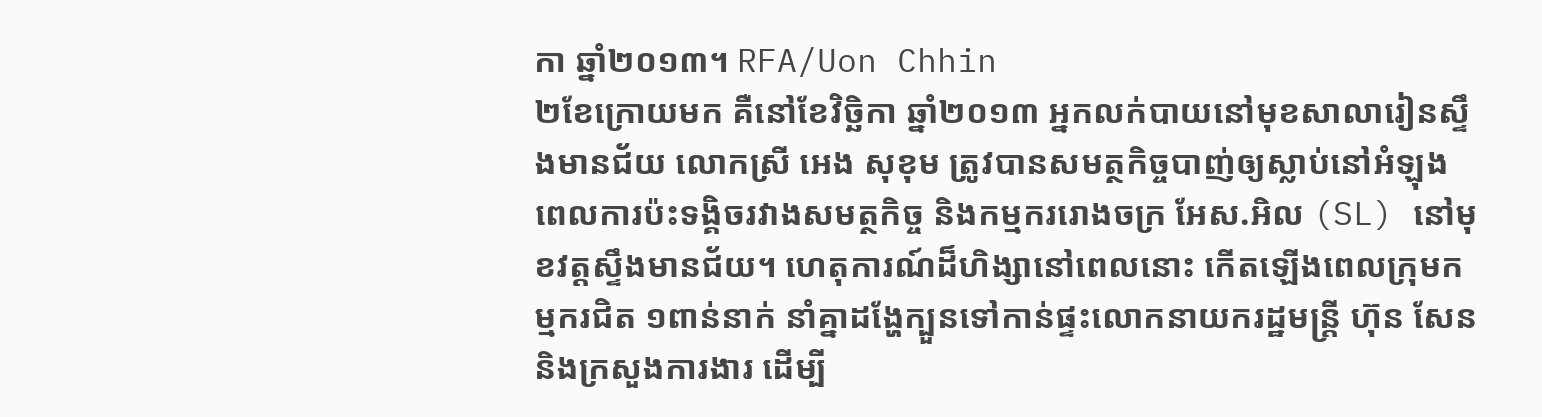កា ឆ្នាំ២០១៣។ RFA/Uon Chhin
២ខែក្រោយមក គឺនៅខែវិច្ឆិកា ឆ្នាំ២០១៣ អ្នកលក់បាយនៅមុខសាលារៀនស្ទឹងមានជ័យ លោកស្រី អេង សុខុម ត្រូវបានសមត្ថកិច្ចបាញ់ឲ្យស្លាប់នៅអំឡុងពេលការប៉ះទង្គិចរវាងសមត្ថកិច្ច និងកម្មកររោងចក្រ អែស.អិល (SL) នៅមុខវត្តស្ទឹងមានជ័យ។ ហេតុការណ៍ដ៏ហិង្សានៅពេលនោះ កើតឡើងពេលក្រុមកម្មករជិត ១ពាន់នាក់ នាំគ្នាដង្ហែក្បួនទៅកាន់ផ្ទះលោកនាយករដ្ឋមន្ត្រី ហ៊ុន សែន និងក្រសួងការងារ ដើម្បី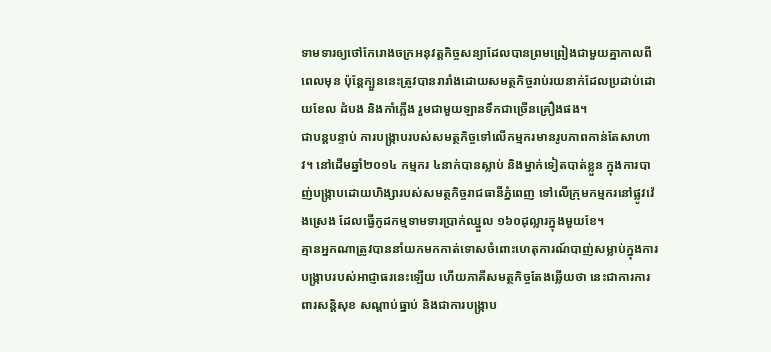ទាមទារឲ្យថៅកែរោងចក្រអនុវត្តកិច្ចសន្យាដែលបានព្រមព្រៀងជាមួយគ្នាកាលពីពេលមុន ប៉ុន្តែក្បួននេះត្រូវបានរារាំងដោយសមត្ថកិច្ចរាប់រយនាក់ដែលប្រដាប់ដោយខែល ដំបង និងកាំភ្លើង រួមជាមួយឡានទឹកជាច្រើនគ្រឿងផង។
ជាបន្តបន្ទាប់ ការបង្ក្រាបរបស់សមត្ថកិច្ចទៅលើកម្មករមានរូបភាពកាន់តែសាហាវ។ នៅដើមឆ្នាំ២០១៤ កម្មករ ៤នាក់បានស្លាប់ និងម្នាក់ទៀតបាត់ខ្លួន ក្នុងការបាញ់បង្ក្រាបដោយហិង្សារបស់សមត្ថកិច្ចរាជធានីភ្នំពេញ ទៅលើក្រុមកម្មករនៅផ្លូវវ៉េងស្រេង ដែលធ្វើកូដកម្មទាមទារប្រាក់ឈ្នួល ១៦០ដុល្លារក្នុងមួយខែ។
គ្មានអ្នកណាត្រូវបាននាំយកមកកាត់ទោសចំពោះហេតុការណ៍បាញ់សម្លាប់ក្នុងការបង្ក្រាបរបស់អាជ្ញាធរនេះឡើយ ហើយភាគីសមត្ថកិច្ចតែងឆ្លើយថា នេះជាការការពារសន្តិសុខ សណ្ដាប់ធ្នាប់ និងជាការបង្ក្រាប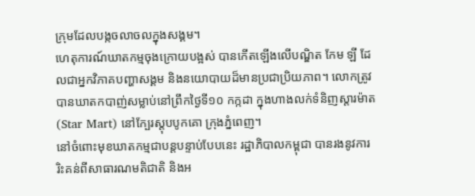ក្រុមដែលបង្កចលាចលក្នុងសង្គម។
ហេតុការណ៍ឃាតកម្មចុងក្រោយបង្អស់ បានកើតឡើងលើបណ្ឌិត កែម ឡី ដែលជាអ្នកវិភាគបញ្ហាសង្គម និងនយោបាយដ៏មានប្រជាប្រិយភាព។ លោកត្រូវបានឃាតកបាញ់សម្លាប់នៅព្រឹកថ្ងៃទី១០ កក្កដា ក្នុងហាងលក់ទំនិញស្តារម៉ាត (Star Mart) នៅក្បែរស្តុបបូកគោ ក្រុងភ្នំពេញ។
នៅចំពោះមុខឃាតកម្មជាបន្តបន្ទាប់បែបនេះ រដ្ឋាភិបាលកម្ពុជា បានរងនូវការរិះគន់ពីសាធារណមតិជាតិ និងអ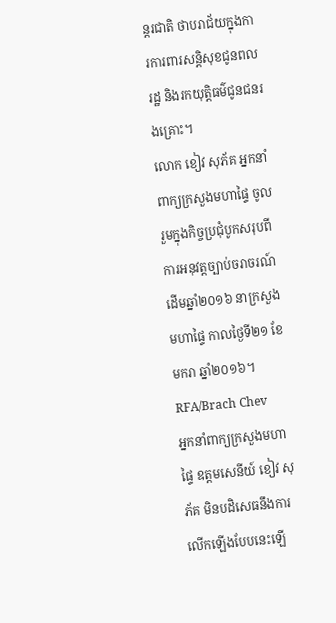ន្តរជាតិ ថាបរាជ័យក្នុងការការពារសន្តិសុខជូនពលរដ្ឋ និងរកយុត្តិធម៌ជូនជនរងគ្រោះ។
លោក ខៀវ សុភ័គ អ្នកនាំពាក្យក្រសួងមហាផ្ទៃ ចូលរួមក្នុងកិច្ចប្រជុំបូកសរុបពីការអនុវត្តច្បាប់ចរាចរណ៍ដើមឆ្នាំ២០១៦ នាក្រសួងមហាផ្ទៃ កាលថ្ងៃទី២១ ខែមករា ឆ្នាំ២០១៦។ RFA/Brach Chev
អ្នកនាំពាក្យក្រសួងមហាផ្ទៃ ឧត្តមសេនីយ៍ ខៀវ សុភ័គ មិនបដិសេធនឹងការលើកឡើងបែបនេះឡើ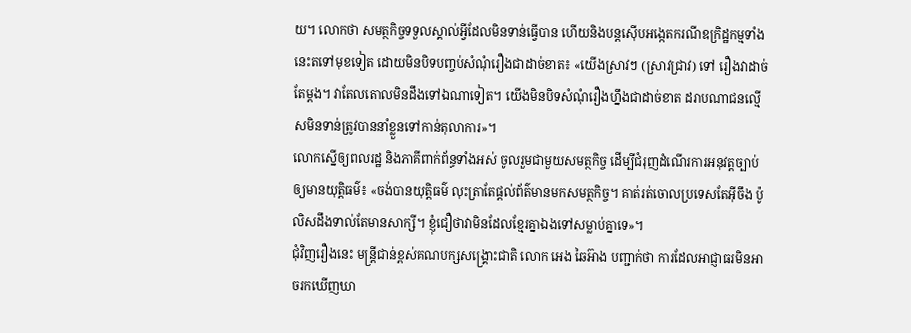យ។ លោកថា សមត្ថកិច្ចទទួលស្គាល់អ្វីដែលមិនទាន់ធ្វើបាន ហើយនិងបន្តស៊ើបអង្កេតករណីឧក្រិដ្ឋកម្មទាំងនេះតទៅមុខទៀត ដោយមិនបិទបញ្ចប់សំណុំរឿងជាដាច់ខាត៖ «យើងស្រាវៗ (ស្រាវជ្រាវ) ទៅ រឿងវាដាច់តែម្តង។ វាតែលតោលមិនដឹងទៅឯណាទៀត។ យើងមិនបិទសំណុំរឿងហ្នឹងជាដាច់ខាត ដរាបណាជនល្មើសមិនទាន់ត្រូវបាននាំខ្លួនទៅកាន់តុលាការ»។
លោកស្នើឲ្យពលរដ្ឋ និងភាគីពាក់ព័ន្ធទាំងអស់ ចូលរួមជាមួយសមត្ថកិច្ច ដើម្បីជំរុញដំណើរការអនុវត្តច្បាប់ឲ្យមានយុត្តិធម៌៖ «ចង់បានយុត្តិធម៌ លុះត្រាតែផ្តល់ព័ត៌មានមកសមត្ថកិច្ច។ គាត់រត់ចោលប្រទេសតែអ៊ីចឹង ប៉ូលិសដឹងទាល់តែមានសាក្សី។ ខ្ញុំជឿថាវាមិនដែលខ្មែរគ្នាឯងទៅសម្លាប់គ្នាទេ»។
ជុំវិញរឿងនេះ មន្ត្រីជាន់ខ្ពស់គណបក្សសង្គ្រោះជាតិ លោក អេង ឆៃអ៊ាង បញ្ជាក់ថា ការដែលអាជ្ញាធរមិនអាចរកឃើញឃា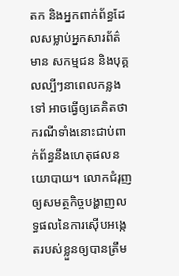តក និងអ្នកពាក់ព័ន្ធដែលសម្លាប់អ្នកសារព័ត៌មាន សកម្មជន និងបុគ្គលល្បីៗនាពេលកន្លងទៅ អាចធ្វើឲ្យគេគិតថា ករណីទាំងនោះជាប់ពាក់ព័ន្ធនឹងហេតុផលនយោបាយ។ លោកជំរុញឲ្យសមត្ថកិច្ចបង្ហាញលទ្ធផលនៃការស៊ើបអង្កេតរបស់ខ្លួនឲ្យបានត្រឹម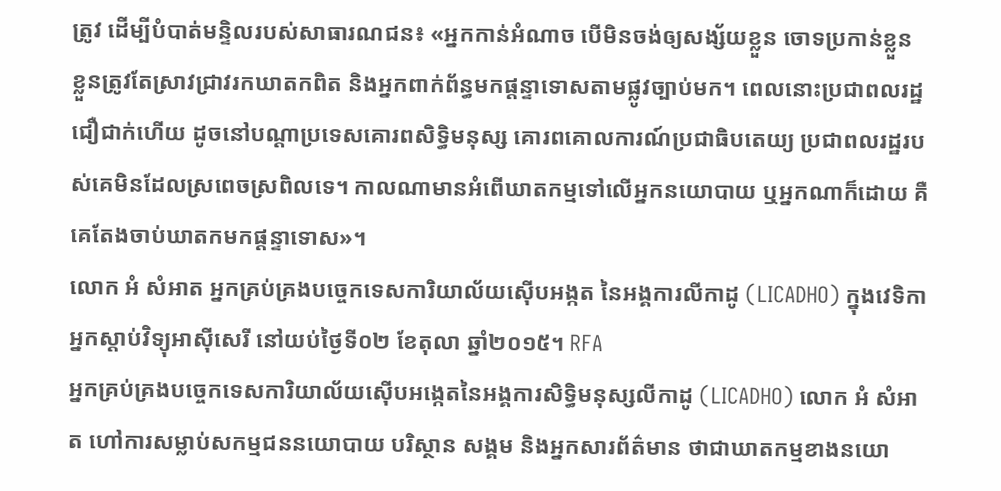ត្រូវ ដើម្បីបំបាត់មន្ទិលរបស់សាធារណជន៖ «អ្នកកាន់អំណាច បើមិនចង់ឲ្យសង្ស័យខ្លួន ចោទប្រកាន់ខ្លួន ខ្លួនត្រូវតែស្រាវជ្រាវរកឃាតកពិត និងអ្នកពាក់ព័ន្ធមកផ្ដន្ទាទោសតាមផ្លូវច្បាប់មក។ ពេលនោះប្រជាពលរដ្ឋជឿជាក់ហើយ ដូចនៅបណ្ដាប្រទេសគោរពសិទ្ធិមនុស្ស គោរពគោលការណ៍ប្រជាធិបតេយ្យ ប្រជាពលរដ្ឋរបស់គេមិនដែលស្រពេចស្រពិលទេ។ កាលណាមានអំពើឃាតកម្មទៅលើអ្នកនយោបាយ ឬអ្នកណាក៏ដោយ គឺគេតែងចាប់ឃាតកមកផ្ដន្ទាទោស»។
លោក អំ សំអាត អ្នកគ្រប់គ្រងបច្ចេកទេសការិយាល័យស៊ើបអង្កត នៃអង្គការលីកាដូ (LICADHO) ក្នុងវេទិកាអ្នកស្ដាប់វិទ្យុអាស៊ីសេរី នៅយប់ថ្ងៃទី០២ ខែតុលា ឆ្នាំ២០១៥។ RFA
អ្នកគ្រប់គ្រងបច្ចេកទេសការិយាល័យស៊ើបអង្កេតនៃអង្គការសិទ្ធិមនុស្សលីកាដូ (LICADHO) លោក អំ សំអាត ហៅការសម្លាប់សកម្មជននយោបាយ បរិស្ថាន សង្គម និងអ្នកសារព័ត៌មាន ថាជាឃាតកម្មខាងនយោ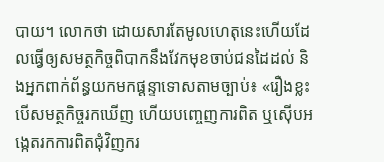បាយ។ លោកថា ដោយសារតែមូលហេតុនេះហើយដែលធ្វើឲ្យសមត្ថកិច្ចពិបាកនឹងវែកមុខចាប់ជនដៃដល់ និងអ្នកពាក់ព័ន្ធយកមកផ្ដន្ទាទោសតាមច្បាប់៖ «រឿងខ្លះ បើសមត្ថកិច្ចរកឃើញ ហើយបញ្ចេញការពិត ឬស៊ើបអង្កេតរកការពិតជុំវិញករ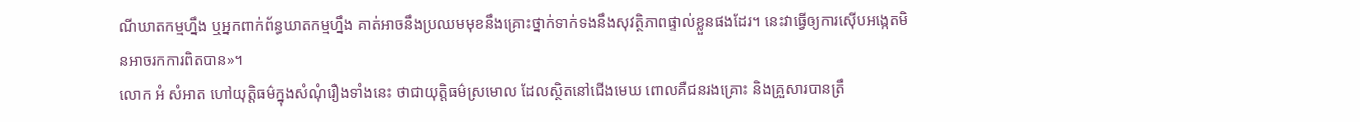ណីឃាតកម្មហ្នឹង ឬអ្នកពាក់ព័ន្ធឃាតកម្មហ្នឹង គាត់អាចនឹងប្រឈមមុខនឹងគ្រោះថ្នាក់ទាក់ទងនឹងសុវត្ថិភាពផ្ទាល់ខ្លួនផងដែរ។ នេះវាធ្វើឲ្យការស៊ើបអង្កេតមិនអាចរកការពិតបាន»។
លោក អំ សំអាត ហៅយុត្តិធម៌ក្នុងសំណុំរឿងទាំងនេះ ថាជាយុត្តិធម៌ស្រមោល ដែលស្ថិតនៅជើងមេឃ ពោលគឺជនរងគ្រោះ និងគ្រួសារបានត្រឹ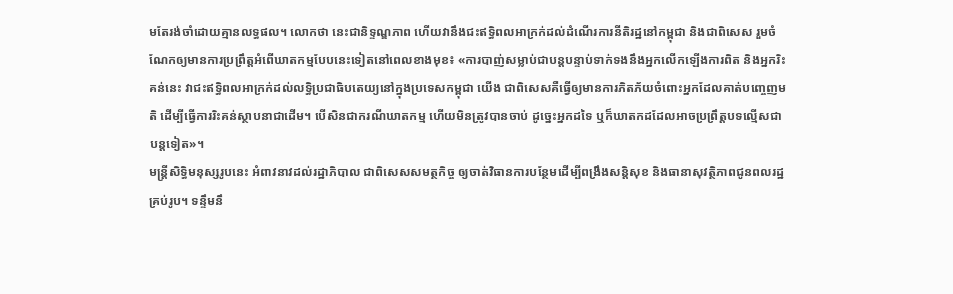មតែរង់ចាំដោយគ្មានលទ្ធផល។ លោកថា នេះជានិទ្ទណ្ឌភាព ហើយវានឹងជះឥទ្ធិពលអាក្រក់ដល់ដំណើរការនីតិរដ្ឋនៅកម្ពុជា និងជាពិសេស រួមចំណែកឲ្យមានការប្រព្រឹត្តអំពើឃាតកម្មបែបនេះទៀតនៅពេលខាងមុខ៖ «ការបាញ់សម្លាប់ជាបន្តបន្ទាប់ទាក់ទងនឹងអ្នកលើកឡើងការពិត និងអ្នករិះគន់នេះ វាជះឥទ្ធិពលអាក្រក់ដល់លទ្ធិប្រជាធិបតេយ្យនៅក្នុងប្រទេសកម្ពុជា យើង ជាពិសេសគឺធ្វើឲ្យមានការភិតភ័យចំពោះអ្នកដែលគាត់បញ្ចេញមតិ ដើម្បីធ្វើការរិះគន់ស្ថាបនាជាដើម។ បើសិនជាករណីឃាតកម្ម ហើយមិនត្រូវបានចាប់ ដូច្នេះអ្នកដទៃ ឬក៏ឃាតកដដែលអាចប្រព្រឹត្តបទល្មើសជាបន្តទៀត»។
មន្ត្រីសិទ្ធិមនុស្សរូបនេះ អំពាវនាវដល់រដ្ឋាភិបាល ជាពិសេសសមត្ថកិច្ច ឲ្យចាត់វិធានការបន្ថែមដើម្បីពង្រឹងសន្តិសុខ និងធានាសុវត្ថិភាពជូនពលរដ្ឋគ្រប់រូប។ ទន្ទឹមនឹ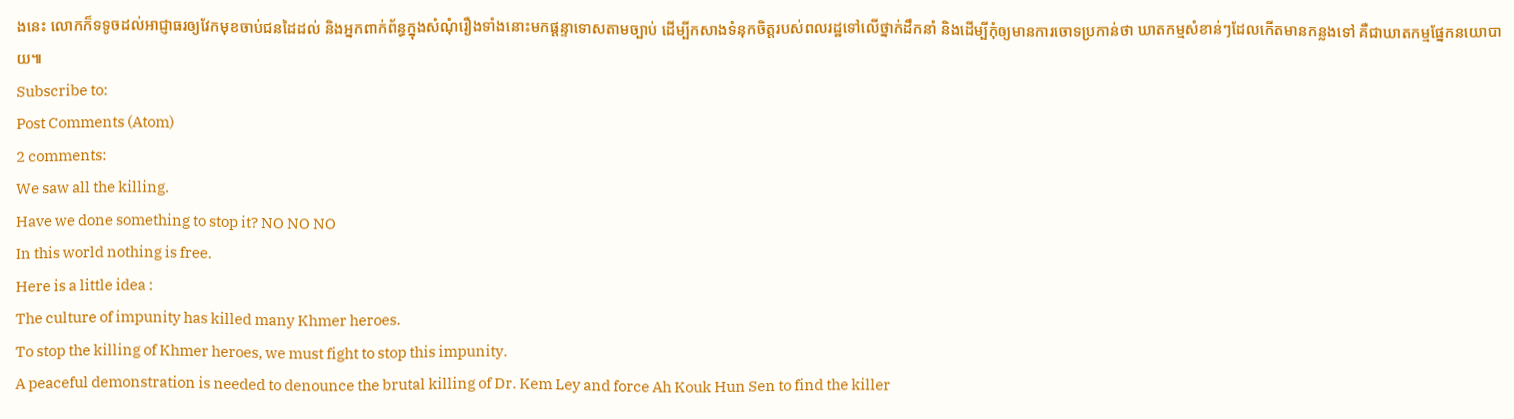ងនេះ លោកក៏ទទូចដល់អាជ្ញាធរឲ្យវែកមុខចាប់ជនដៃដល់ និងអ្នកពាក់ព័ន្ធក្នុងសំណុំរឿងទាំងនោះមកផ្ដន្ទាទោសតាមច្បាប់ ដើម្បីកសាងទំនុកចិត្តរបស់ពលរដ្ឋទៅលើថ្នាក់ដឹកនាំ និងដើម្បីកុំឲ្យមានការចោទប្រកាន់ថា ឃាតកម្មសំខាន់ៗដែលកើតមានកន្លងទៅ គឺជាឃាតកម្មផ្នែកនយោបាយ៕
Subscribe to:
Post Comments (Atom)
2 comments:
We saw all the killing.
Have we done something to stop it? NO NO NO
In this world nothing is free.
Here is a little idea :
The culture of impunity has killed many Khmer heroes.
To stop the killing of Khmer heroes, we must fight to stop this impunity.
A peaceful demonstration is needed to denounce the brutal killing of Dr. Kem Ley and force Ah Kouk Hun Sen to find the killer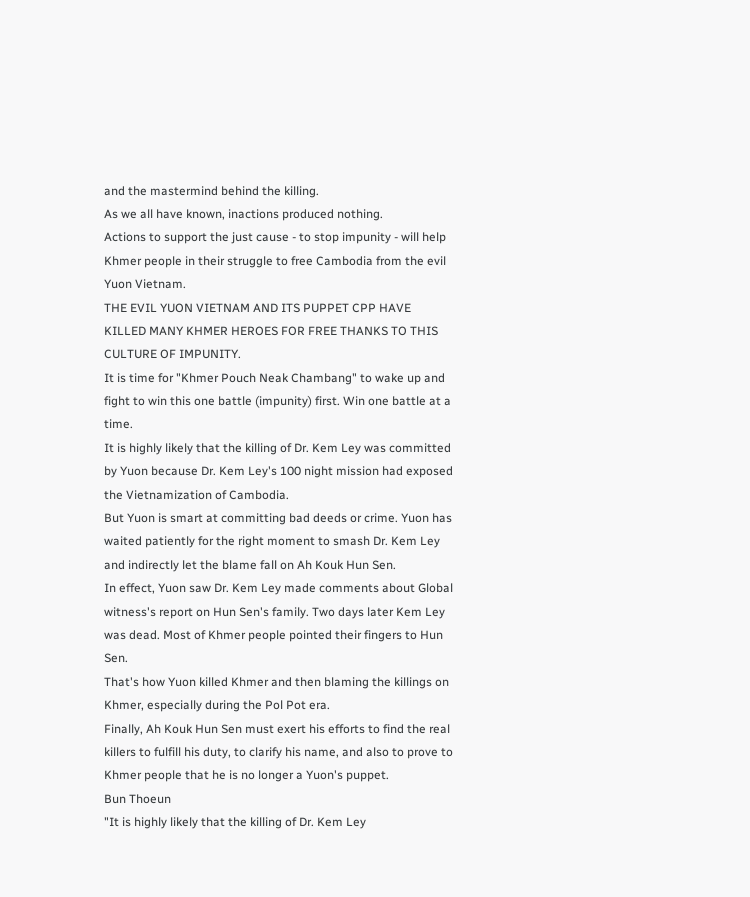and the mastermind behind the killing.
As we all have known, inactions produced nothing.
Actions to support the just cause - to stop impunity - will help Khmer people in their struggle to free Cambodia from the evil Yuon Vietnam.
THE EVIL YUON VIETNAM AND ITS PUPPET CPP HAVE KILLED MANY KHMER HEROES FOR FREE THANKS TO THIS CULTURE OF IMPUNITY.
It is time for "Khmer Pouch Neak Chambang" to wake up and fight to win this one battle (impunity) first. Win one battle at a time.
It is highly likely that the killing of Dr. Kem Ley was committed by Yuon because Dr. Kem Ley's 100 night mission had exposed the Vietnamization of Cambodia.
But Yuon is smart at committing bad deeds or crime. Yuon has waited patiently for the right moment to smash Dr. Kem Ley and indirectly let the blame fall on Ah Kouk Hun Sen.
In effect, Yuon saw Dr. Kem Ley made comments about Global witness's report on Hun Sen's family. Two days later Kem Ley was dead. Most of Khmer people pointed their fingers to Hun Sen.
That's how Yuon killed Khmer and then blaming the killings on Khmer, especially during the Pol Pot era.
Finally, Ah Kouk Hun Sen must exert his efforts to find the real killers to fulfill his duty, to clarify his name, and also to prove to Khmer people that he is no longer a Yuon's puppet.
Bun Thoeun
"It is highly likely that the killing of Dr. Kem Ley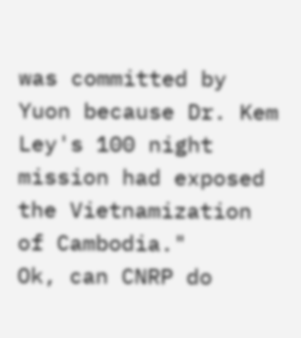was committed by Yuon because Dr. Kem Ley's 100 night mission had exposed the Vietnamization of Cambodia."
Ok, can CNRP do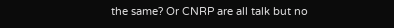the same? Or CNRP are all talk but no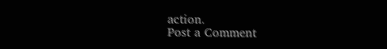action.
Post a Comment